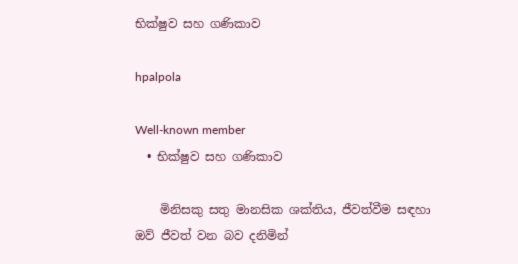භික්ෂුව සහ ගණිකාව

hpalpola

Well-known member
  • භික්ෂුව සහ ගණිකාව

    මිනිසකු සතු මානසික ශක්තිය, ජීවත්වීම සඳහා ඔව් ජීවත් වන බව දනිමින්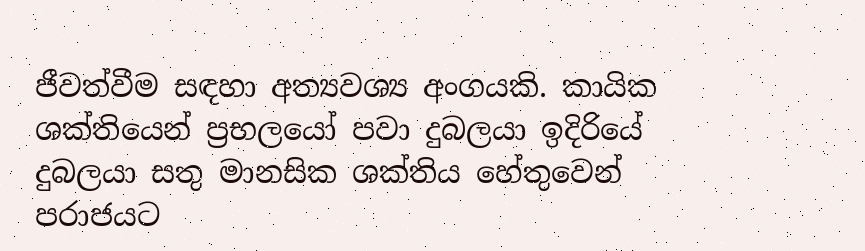ජීවත්වීම සඳහා අත්‍යවශ්‍ය අංගයකි. කායික ශක්තියෙන් ප්‍රභලයෝ පවා දුබලයා ඉදිරියේ දුබලයා සතු මානසික ශක්තිය හේතුවෙන් පරාජයට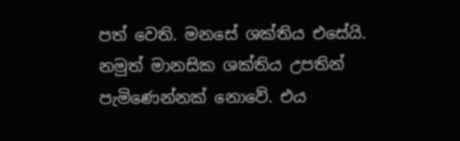පත් වෙති. මනසේ ශක්තිය එසේයි. නමුත් මානසික ශක්තිය උපතින් පැමිණෙන්නක් නොවේ. එය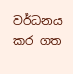වර්ධනය කර ගත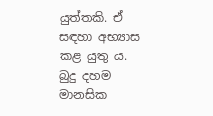යුත්තකි. ඒ සඳහා අභ්‍යාස කළ යුතු ය. බුදු දහම මානසික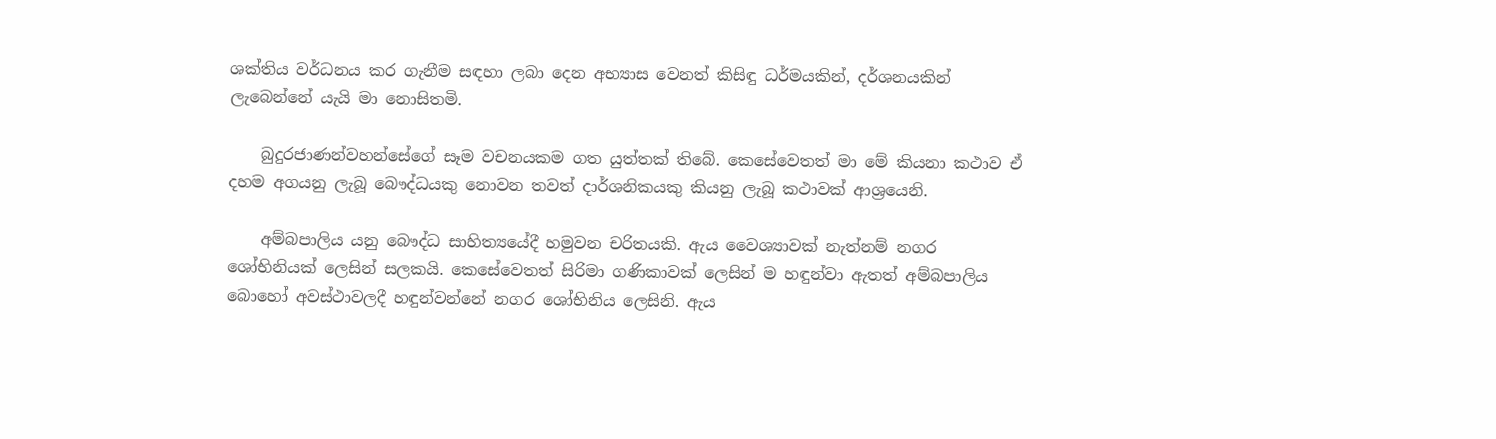ශක්තිය වර්ධනය කර ගැනීම සඳහා ලබා දෙන අභ්‍යාස වෙනත් කිසිඳු ධර්මයකින්, දර්ශනයකින් ලැබෙන්නේ යැයි මා නොසිතමි.

    බුදුරජාණන්වහන්සේගේ සෑම වචනයකම ගත යුත්තක් තිබේ. කෙසේවෙතත් මා මේ කියනා කථාව ඒ දහම අගයනු ලැබූ බෞද්ධයකු නොවන තවත් දාර්ශනිකයකු කියනු ලැබූ කථාවක් ආශ්‍රයෙනි.

    අම්බපාලිය යනු බෞද්ධ සාහිත්‍යයේදී හමුවන චරිතයකි. ඇය වෛශ්‍යාවක් නැත්නම් නගර ශෝභිනියක් ලෙසින් සලකයි. කෙසේවෙතත් සිරිමා ගණිකාවක් ලෙසින් ම හඳුන්වා ඇතත් අම්බපාලිය බොහෝ අවස්ථාවලදී හඳුන්වන්නේ නගර ශෝභිනිය ලෙසිනි. ඇය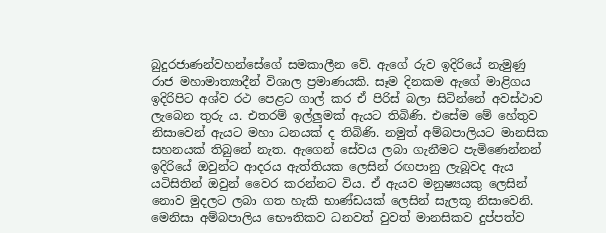බුදුරජාණන්වහන්සේගේ සමකාලීන වේ. ඇගේ රුව ඉදිරියේ නැමුණු රාජ මහාමාත්‍යාදීන් විශාල ප්‍රමාණයකි. සෑම දිනකම ඇගේ මාළිගය ඉදිරිපිට අශ්ව රථ පෙළට ගාල් කර ඒ පිරිස් බලා සිටින්නේ අවස්ථාව ලැබෙන තුරු ය. එතරම් ඉල්ලුමක් ඇයට තිබිණි. එසේම මේ හේතුව නිසාවෙන් ඇයට මහා ධනයක් ද තිබිණි. නමුත් අම්බපාලියට මානසික සහනයක් තිබුනේ නැත. ඇගෙන් සේවය ලබා ගැනීමට පැමිණෙන්නන් ඉදිරියේ ඔවුන්ට ආදරය ඇත්තියක ලෙසින් රඟපානු ලැබූවද ඇය යටිසිතින් ඔවුන් වෛර කරන්නට විය. ඒ ඇයව මනුෂ්‍යයකු ලෙසින් නොව මුදලට ලබා ගත හැකි භාණ්ඩයක් ලෙසින් සැලකූ නිසාවෙනි. මෙනිසා අම්බපාලිය භෞතිකව ධනවත් වුවත් මානසිකව දුප්පත්ව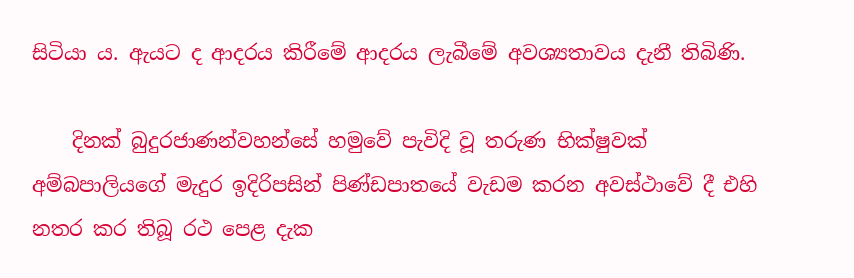සිටියා ය. ඇයට ද ආදරය කිරීමේ ආදරය ලැබීමේ අවශ්‍යතාවය දැනී තිබිණි.

    දිනක් බුදුරජාණන්වහන්සේ හමුවේ පැවිදි වූ තරුණ භික්ෂුවක් අම්බපාලියගේ මැදුර ඉදිරිපසින් පිණ්ඩපාතයේ වැඩම කරන අවස්ථාවේ දී එහි නතර කර තිබූ රථ පෙළ දැක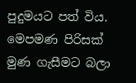පුදුමයට පත් විය. මෙපමණ පිරිසක් මුණ ගැසීමට බලා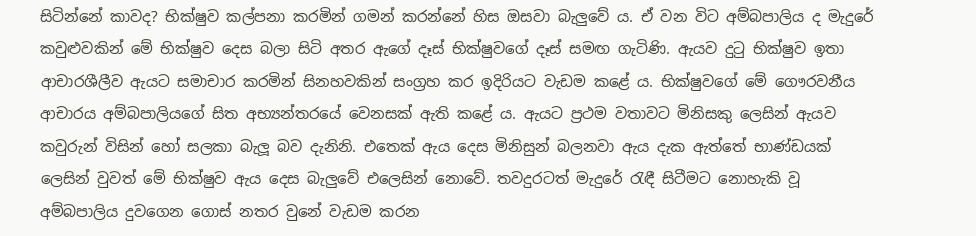සිටින්නේ කාවද? භික්ෂුව කල්පනා කරමින් ගමන් කරන්නේ හිස ඔසවා බැලුවේ ය. ඒ වන විට අම්බපාලිය ද මැදුරේ කවුළුවකින් මේ භික්ෂුව දෙස බලා සිටි අතර ඇගේ දෑස් භික්ෂුවගේ දෑස් සමඟ ගැටිණි. ඇයව දුටු භික්ෂුව ඉතා ආචාරශීලීව ඇයට සමාචාර කරමින් සිනහවකින් සංග්‍රහ කර ඉදිරියට වැඩම කළේ ය. භික්ෂුවගේ මේ ගෞරවනීය ආචාරය අම්බපාලියගේ සිත අභ්‍යන්තරයේ වෙනසක් ඇති කළේ ය. ඇයට ප්‍රථම වතාවට මිනිසකු ලෙසින් ඇයව කවුරුන් විසින් හෝ සලකා බැලූ බව දැනිනි. එතෙක් ඇය දෙස මිනිසුන් බලනවා ඇය දැක ඇත්තේ භාණ්ඩයක් ලෙසින් වුවත් මේ භික්ෂුව ඇය දෙස බැලුවේ එලෙසින් නොවේ. තවදුරටත් මැදුරේ රැඳී සිටීමට නොහැකි වූ අම්බපාලිය දුවගෙන ගොස් නතර වුනේ වැඩම කරන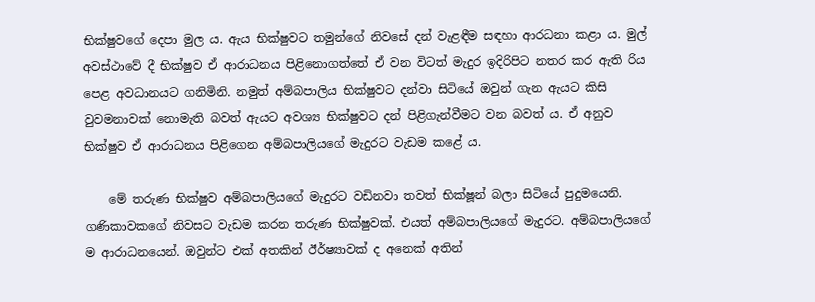භික්ෂුවගේ දෙපා මුල ය. ඇය භික්ෂුවට තමුන්ගේ නිවසේ දන් වැළඳීම සඳහා ආරධනා කළා ය. මුල් අවස්ථාවේ දී භික්ෂුව ඒ ආරාධනය පිළිනොගත්තේ ඒ වන විටත් මැදුර ඉදිරිපිට නතර කර ඇති රිය පෙළ අවධානයට ගනිමිනි. නමුත් අම්බපාලිය භික්ෂුවට දන්වා සිටියේ ඔවුන් ගැන ඇයට කිසි වුවමනාවක් නොමැති බවත් ඇයට අවශ්‍ය භික්ෂුවට දන් පිළිගැන්වීමට වන බවත් ය. ඒ අනුව භික්ෂුව ඒ ආරාධනය පිළිගෙන අම්බපාලියගේ මැදුරට වැඩම කළේ ය.

    මේ තරුණ භික්ෂුව අම්බපාලියගේ මැදුරට වඩිනවා තවත් භික්ෂූන් බලා සිටියේ පුදුමයෙනි. ගණිකාවකගේ නිවසට වැඩම කරන තරුණ භික්ෂුවක්. එයත් අම්බපාලියගේ මැදුරට. අම්බපාලියගේ ම ආරාධනයෙන්. ඔවුන්ට එක් අතකින් ඊර්ෂ්‍යාවක් ද අනෙක් අතින්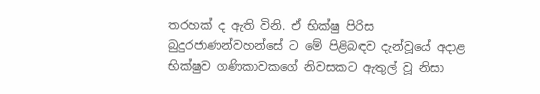තරහක් ද ඇති විනි. ඒ භික්ෂු පිරිස බුදුරජාණන්වහන්සේ ට මේ පිළිබඳව දැන්වූයේ අදාළ භික්ෂුව ගණිකාවකගේ නිවසකට ඇතුල් වූ නිසා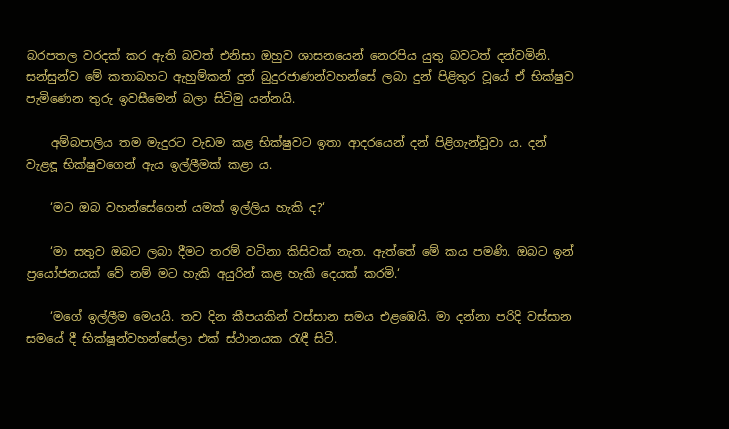බරපතල වරදක් කර ඇති බවත් එනිසා ඔහුව ශාසනයෙන් නෙරපිය යුතු බවටත් දන්වමිනි. සන්සුන්ව මේ කතාබහට ඇහුම්කන් දුන් බුදුරජාණන්වහන්සේ ලබා දුන් පිළිතුර වූයේ ඒ භික්ෂුව පැමිණෙන තුරු ඉවසීමෙන් බලා සිටිමු යන්නයි.

    අම්බපාලිය තම මැදුරට වැඩම කළ භික්ෂුවට ඉතා ආදරයෙන් දන් පිළිගැන්වූවා ය. දන් වැළඳූ භික්ෂුවගෙන් ඇය ඉල්ලීමක් කළා ය.

    ‘මට ඔබ වහන්සේගෙන් යමක් ඉල්ලිය හැකි ද?‘

    ‘මා සතුව ඔබට ලබා දීමට තරම් වටිනා කිසිවක් නැත. ඇත්තේ මේ කය පමණි. ඔබට ඉන් ප්‍රයෝජනයක් වේ නම් මට හැකි අයුරින් කළ හැකි දෙයක් කරමි.‘

    ‘මගේ ඉල්ලීම මෙයයි. තව දින කීපයකින් වස්සාන සමය එළඹෙයි. මා දන්නා පරිදි වස්සාන සමයේ දී භික්ෂූන්වහන්සේලා එක් ස්ථානයක රැඳී සිටී.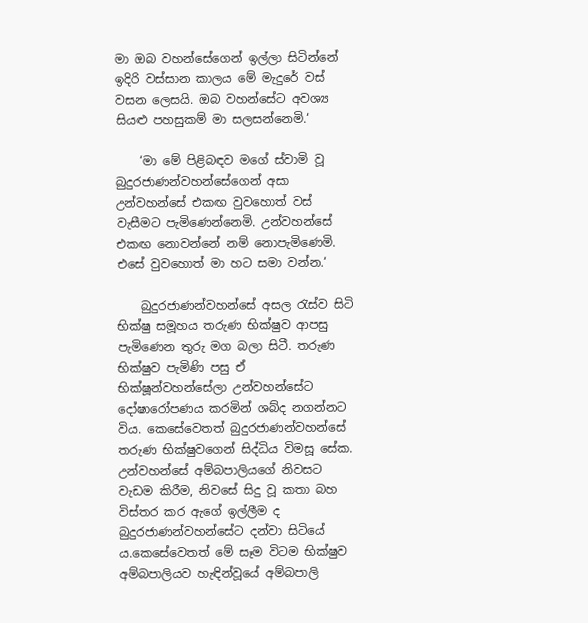මා ඔබ වහන්සේගෙන් ඉල්ලා සිටින්නේ ඉදිරි වස්සාන කාලය මේ මැදුරේ වස් වසන ලෙසයි. ඔබ වහන්සේට අවශ්‍ය සියළු පහසුකම් මා සලසන්නෙමි.‘

    ‘මා මේ පිළිබඳව මගේ ස්වාමි වූ බුදුරජාණන්වහන්සේගෙන් අසා උන්වහන්සේ එකඟ වුවහොත් වස් වැසීමට පැමිණෙන්නෙමි. උන්වහන්සේ එකඟ නොවන්නේ නම් නොපැමිණෙමි. එසේ වුවහොත් මා හට සමා වන්න.‘

    බුදුරජාණන්වහන්සේ අසල රැස්ව සිටි භික්ෂු සමූහය තරුණ භික්ෂුව ආපසු පැමිණෙන තුරු මග බලා සිටී. තරුණ භික්ෂුව පැමිණි පසු ඒ භික්ෂූන්වහන්සේලා උන්වහන්සේට දෝෂාරෝපණය කරමින් ශබ්ද නගන්නට විය. කෙසේවෙතත් බුදුරජාණන්වහන්සේ තරුණ භික්ෂුවගෙන් සිද්ධිය විමසූ සේක. උන්වහන්සේ අම්බපාලියගේ නිවසට වැඩම කිරීම, නිවසේ සිදු වූ කතා බහ විස්තර කර ඇගේ ඉල්ලීම ද බුදුරජාණන්වහන්සේට දන්වා සිටියේ ය.කෙසේවෙතත් මේ සෑම විටම භික්ෂුව අම්බපාලියව හැඳින්වූයේ අම්බපාලි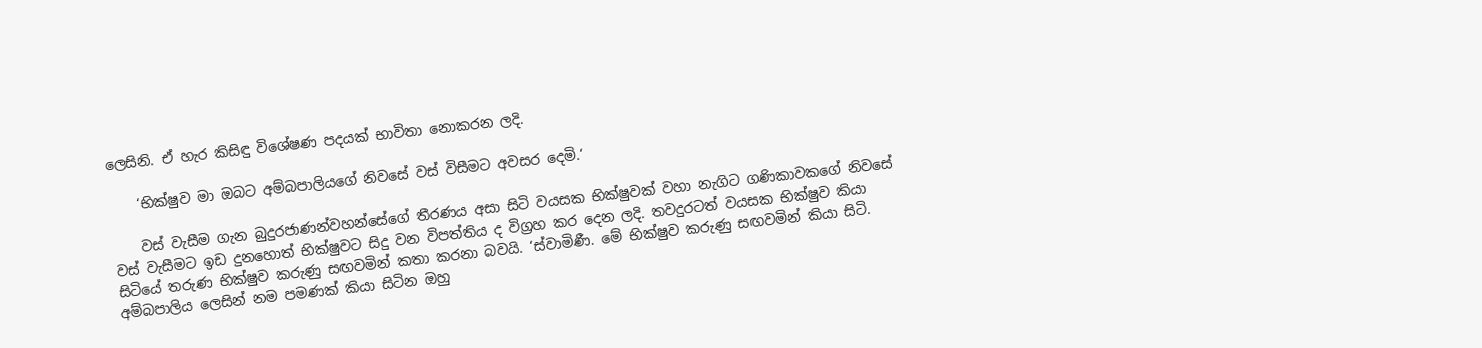ලෙසිනි. ඒ හැර කිසිඳු විශේෂණ පදයක් භාවිතා නොකරන ලදි.

    ‘භික්ෂුව මා ඔබට අම්බපාලියගේ නිවසේ වස් විසීමට අවසර දෙමි.‘

    වස් වැසීම ගැන බුදුරජාණන්වහන්සේගේ තීරණය අසා සිටි වයසක භික්ෂුවක් වහා නැගිට ගණිකාවකගේ නිවසේ වස් වැසීමට ඉඩ දුනහොත් භික්ෂුවට සිදු වන විපත්තිය ද විග්‍රහ කර දෙන ලදි. තවදුරටත් වයසක භික්ෂුව කියා සිටියේ තරුණ භික්ෂුව කරුණු සඟවමින් කතා කරනා බවයි. ‘ස්වාමිණී. මේ භික්ෂුව කරුණු සඟවමින් කියා සිටි. අම්බපාලිය ලෙසින් නම පමණක් කියා සිටින ඔහු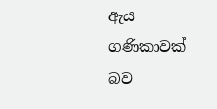ඇය ගණිකාවක් බව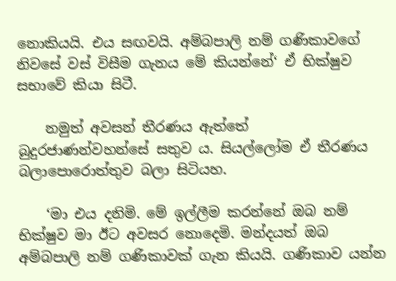නොකියයි. එය සඟවයි. අම්බපාලි නම් ගණිකාවගේ නිවසේ වස් විසීම ගැනය මේ කියන්නේ‘ ඒ භික්ෂුව සභාවේ කියා සිටී.

    නමුත් අවසන් තීරණය ඇත්තේ බුදුරජාණන්වහන්සේ සතුව ය. සියල්ලෝම ඒ තීරණය බලාපොරොත්තුව බලා සිටියහ.

    ‘මා එය දනිමි. මේ ඉල්ලීම කරන්නේ ඔබ නම් භික්ෂුව මා ඊට අවසර නොදෙමි. මන්දයත් ඔබ අම්බපාලි නම් ගණිකාවක් ගැන කියයි. ගණිකාව යන්න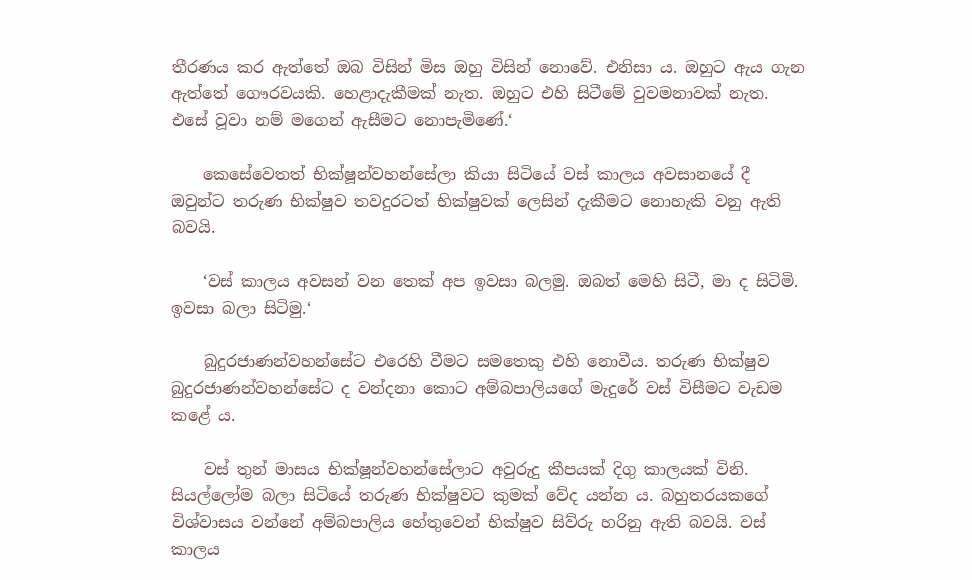තීරණය කර ඇත්තේ ඔබ විසින් මිස ඔහු විසින් නොවේ. එනිසා ය. ඔහුට ඇය ගැන ඇත්තේ ගෞරවයකි. හෙළාදැකීමක් නැත. ඔහුට එහි සිටීමේ වුවමනාවක් නැත. එසේ වූවා නම් මගෙන් ඇසීමට නොපැමිණේ.‘

    කෙසේවෙතත් භික්ෂූන්වහන්සේලා කියා සිටියේ වස් කාලය අවසානයේ දී ඔවුන්ට තරුණ භික්ෂුව තවදුරටත් භික්ෂුවක් ලෙසින් දැකීමට නොහැකි වනු ඇති බවයි.

    ‘වස් කාලය අවසන් වන තෙක් අප ඉවසා බලමු. ඔබත් මෙහි සිටී, මා ද සිටිමි. ඉවසා බලා සිටිමු.‘

    බුදුරජාණන්වහන්සේට එරෙහි වීමට සමතෙකු එහි නොවීය. තරුණ භික්ෂුව බුදුරජාණන්වහන්සේට ද වන්දනා කොට අම්බපාලියගේ මැදුරේ වස් විසීමට වැඩම කළේ ය.

    වස් තුන් මාසය භික්ෂූන්වහන්සේලාට අවුරුදු කීපයක් දිගු කාලයක් විනි. සියල්ලෝම බලා සිටියේ තරුණ භික්ෂුවට කුමක් වේද යන්න ය. බහුතරයකගේ විශ්වාසය වන්නේ අම්බපාලිය හේතුවෙන් භික්ෂුව සිව්රු හරිනු ඇති බවයි. වස් කාලය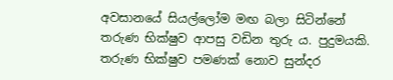අවසානයේ සියල්ලෝම මඟ බලා සිටින්නේ තරුණ භික්ෂුව ආපසු වඩින තුරු ය. පුදුමයකි. තරුණ භික්ෂුව පමණක් නොව සුන්දර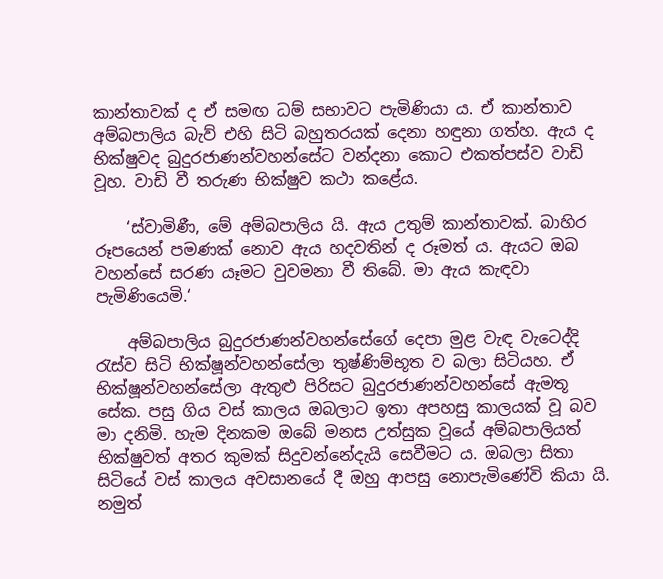කාන්තාවක් ද ඒ සමඟ ධම් සභාවට පැමිණියා ය. ඒ කාන්තාව අම්බපාලිය බැව් එහි සිටි බහුතරයක් දෙනා හඳුනා ගත්හ. ඇය ද භික්ෂුවද බුදුරජාණන්වහන්සේට වන්දනා කොට එකත්පස්ව වාඩි වූහ. වාඩි වී තරුණ භික්ෂුව කථා කළේය.

    ‘ස්වාමිණී, මේ අම්බපාලිය යි. ඇය උතුම් කාන්තාවක්. බාහිර රූපයෙන් පමණක් නොව ඇය හදවතින් ද රූමත් ය. ඇයට ඔබ වහන්සේ සරණ යෑමට වුවමනා වී තිබේ. මා ඇය කැඳවා පැමිණියෙමි.‘

    අම්බපාලිය බුදුරජාණන්වහන්සේගේ දෙපා මුළ වැඳ වැටෙද්දි රැස්ව සිටි භික්ෂූන්වහන්සේලා තුෂ්ණිම්භූත ව බලා සිටියහ. ඒ භික්ෂූන්වහන්සේලා ඇතුළු පිරිසට බුදුරජාණන්වහන්සේ ඇමතූ සේක. පසු ගිය වස් කාලය ඔබලාට ඉතා අපහසු කාලයක් වූ බව මා දනිමි. හැම දිනකම ඔබේ මනස උත්සුක වූයේ අම්බපාලියත් භික්ෂුවත් අතර කුමක් සිදුවන්නේදැයි සෙවීමට ය. ඔබලා සිතා සිටියේ වස් කාලය අවසානයේ දී ඔහු ආපසු නොපැමිණේවි කියා යි. නමුත්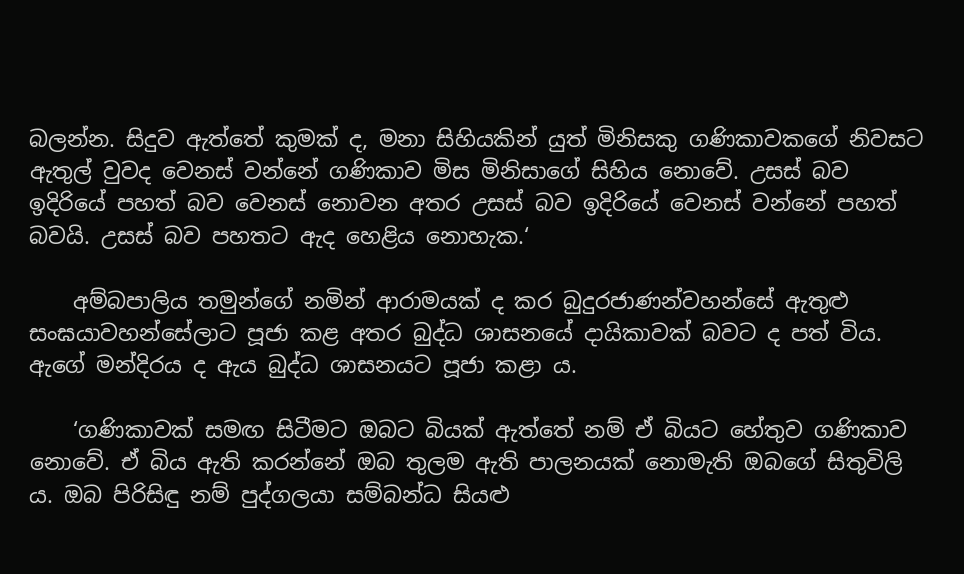බලන්න. සිදුව ඇත්තේ කුමක් ද, මනා සිහියකින් යුත් මිනිසකු ගණිකාවකගේ නිවසට ඇතුල් වුවද වෙනස් වන්නේ ගණිකාව මිස මිනිසාගේ සිහිය නොවේ. උසස් බව ඉදිරියේ පහත් බව වෙනස් නොවන අතර උසස් බව ඉදිරියේ වෙනස් වන්නේ පහත් බවයි. උසස් බව පහතට ඇද හෙළිය නොහැක.‘

    අම්බපාලිය තමුන්ගේ නමින් ආරාමයක් ද කර බුදුරජාණන්වහන්සේ ඇතුළු සංඝයාවහන්සේලාට පූජා කළ අතර බුද්ධ ශාසනයේ දායිකාවක් බවට ද පත් විය. ඇගේ මන්දිරය ද ඇය බුද්ධ ශාසනයට පූජා කළා ය.

    ‘ගණිකාවක් සමඟ සිටීමට ඔබට බියක් ඇත්තේ නම් ඒ බියට හේතුව ගණිකාව නොවේ. ඒ බිය ඇති කරන්නේ ඔබ තුලම ඇති පාලනයක් නොමැති ඔබගේ සිතුවිලි ය. ඔබ පිරිසිඳු නම් පුද්ගලයා සම්බන්ධ සියළු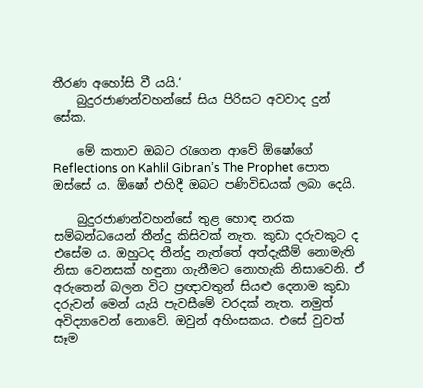තීරණ අහෝසි වී යයි.‘
    බුදුරජාණන්වහන්සේ සිය පිරිසට අවවාද දුන් සේක.

    මේ කතාව ඔබට රැගෙන ආවේ ඕෂෝගේ Reflections on Kahlil Gibran’s The Prophet පොත ඔස්සේ ය. ඕෂෝ එහිදී ඔබට පණිවිඩයක් ලබා දෙයි.

    බුදුරජාණන්වහන්සේ තුළ හොඳ නරක සම්බන්ධයෙන් තීන්දු කිසිවක් නැත. කුඩා දරුවකුට ද එසේම ය. ඔහුටද තීන්දු නැත්තේ අත්දැකීම් නොමැති නිසා වෙනසක් හඳුනා ගැනීමට නොහැකි නිසාවෙනි. ඒ අරුතෙන් බලන විට ප්‍රඥාවතුන් සියළු දෙනාම කුඩා දරුවන් මෙන් යැයි පැවසීමේ වරදක් නැත. නමුත් අවිද්‍යාවෙන් නොවේ. ඔවුන් අහිංසකය. එසේ වුවත් සෑම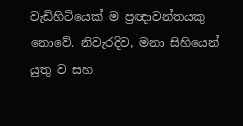වැඩිහිටියෙක් ම ප්‍රඥාවන්තයකු නොවේ. නිවැරදිව, මනා සිහියෙන් යුතු ව සහ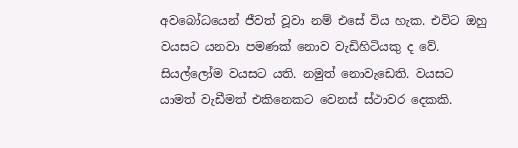අවබෝධයෙන් ජීවත් වූවා නම් එසේ විය හැක. එවිට ඔහු වයසට යනවා පමණක් නොව වැඩිහිටියකු ද වේ. සියල්ලෝම වයසට යති. නමුත් නොවැඩෙති. වයසට යාමත් වැඩීමත් එකිනෙකට වෙනස් ස්ථාවර දෙකකි.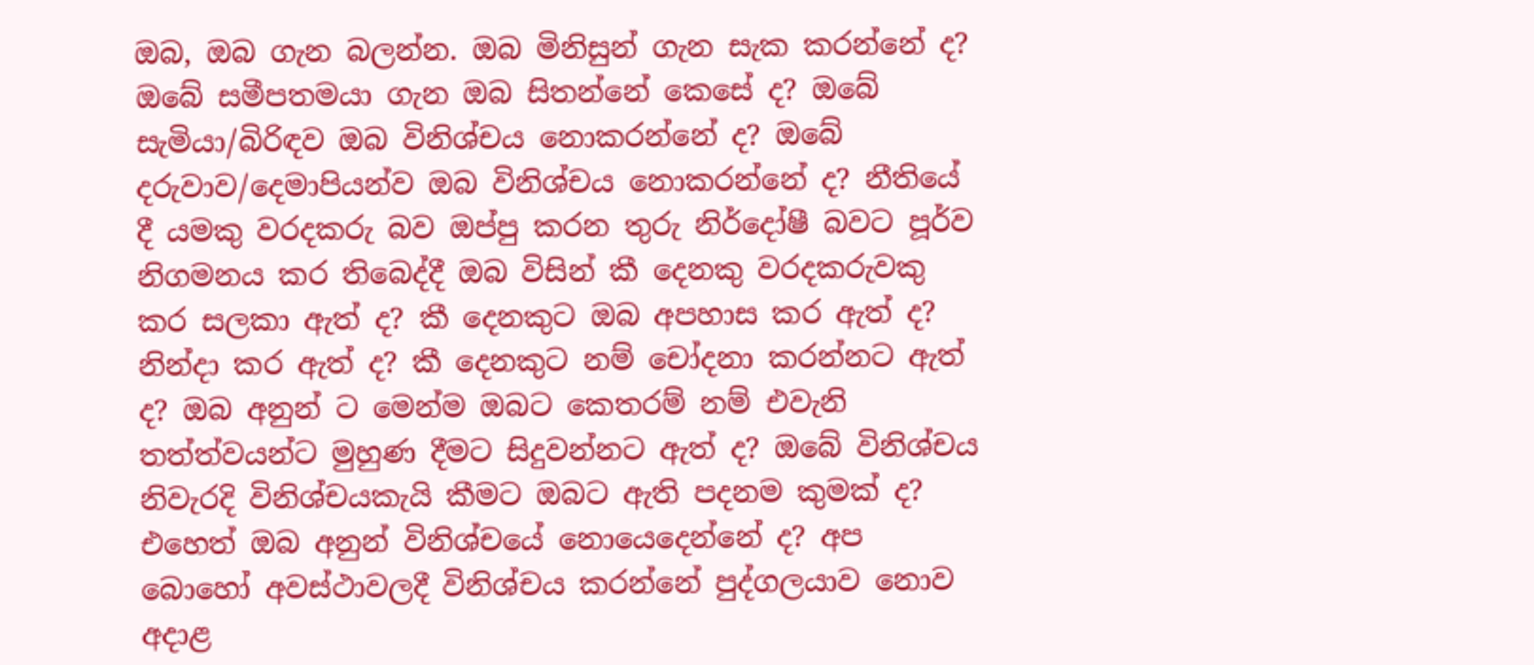ඔබ, ඔබ ගැන බලන්න. ඔබ මිනිසුන් ගැන සැක කරන්නේ ද? ඔබේ සමීපතමයා ගැන ඔබ සිතන්නේ කෙසේ ද? ඔබේ සැමියා/බිරිඳව ඔබ විනිශ්චය නොකරන්නේ ද? ඔබේ දරුවාව/දෙමාපියන්ව ඔබ විනිශ්චය නොකරන්නේ ද? නීතියේ දී යමකු වරදකරු බව ඔප්පු කරන තුරු නිර්දෝෂී බවට පූර්ව නිගමනය කර තිබෙද්දී ඔබ විසින් කී දෙනකු වරදකරුවකු කර සලකා ඇත් ද? කී දෙනකුට ඔබ අපහාස කර ඇත් ද? නින්දා කර ඇත් ද? කී දෙනකුට නම් චෝදනා කරන්නට ඇත් ද? ඔබ අනුන් ට මෙන්ම ඔබට කෙතරම් නම් එවැනි තත්ත්වයන්ට මුහුණ දීමට සිදුවන්නට ඇත් ද? ඔබේ විනිශ්චය නිවැරදි විනිශ්චයකැයි කීමට ඔබට ඇති පදනම කුමක් ද? එහෙත් ඔබ අනුන් විනිශ්චයේ නොයෙදෙන්නේ ද? අප බොහෝ අවස්ථාවලදී විනිශ්චය කරන්නේ පුද්ගලයාව නොව අදාළ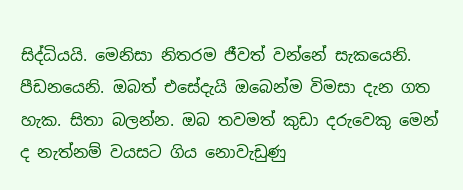සිද්ධියයි. මෙනිසා නිතරම ජීවත් වන්නේ සැකයෙනි. පීඩනයෙනි. ඔබත් එසේදැයි ඔබෙන්ම විමසා දැන ගත හැක. සිතා බලන්න. ඔබ තවමත් කුඩා දරුවෙකු මෙන් ද නැත්නම් වයසට ගිය නොවැඩුණු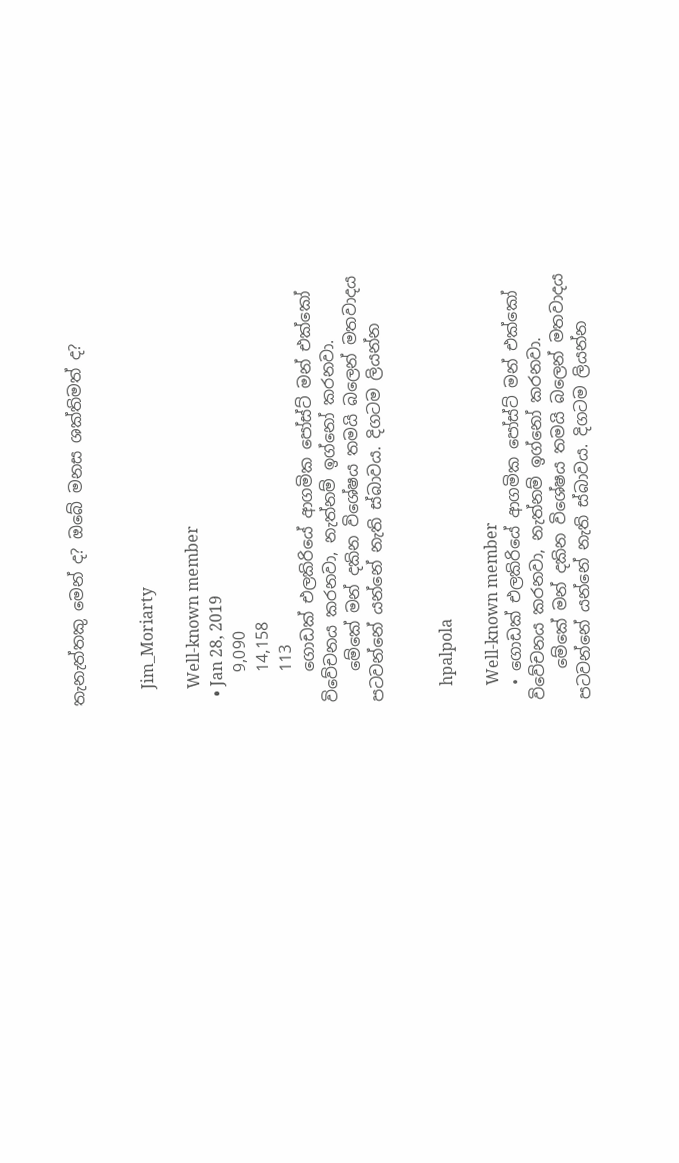තැනැත්තකු මෙන් ද? ඔබේ මනස ශක්තිමත් ද?


    Jim_Moriarty

    Well-known member
  • Jan 28, 2019
    9,090
    14,158
    113
    ගොඩක් එලකිරියේ ආගමික පෝස්ට් මන් එක්කෝ විවේචනය කරනවා, නැත්නම් ඉග්නෝ කරනවා.
    මේකේ මන් දකින විශේෂය තමයි බලෙන් මතවාදය පටවන්නේ යන්නේ නැති ස්බාවය. දිගටම ලියන්න


    hpalpola

    Well-known member
  • ගොඩක් එලකිරියේ ආගමික පෝස්ට් මන් එක්කෝ විවේචනය කරනවා, නැත්නම් ඉග්නෝ කරනවා.
    මේකේ මන් දකින විශේෂය තමයි බලෙන් මතවාදය පටවන්නේ යන්නේ නැති ස්බාවය. දිගටම ලියන්න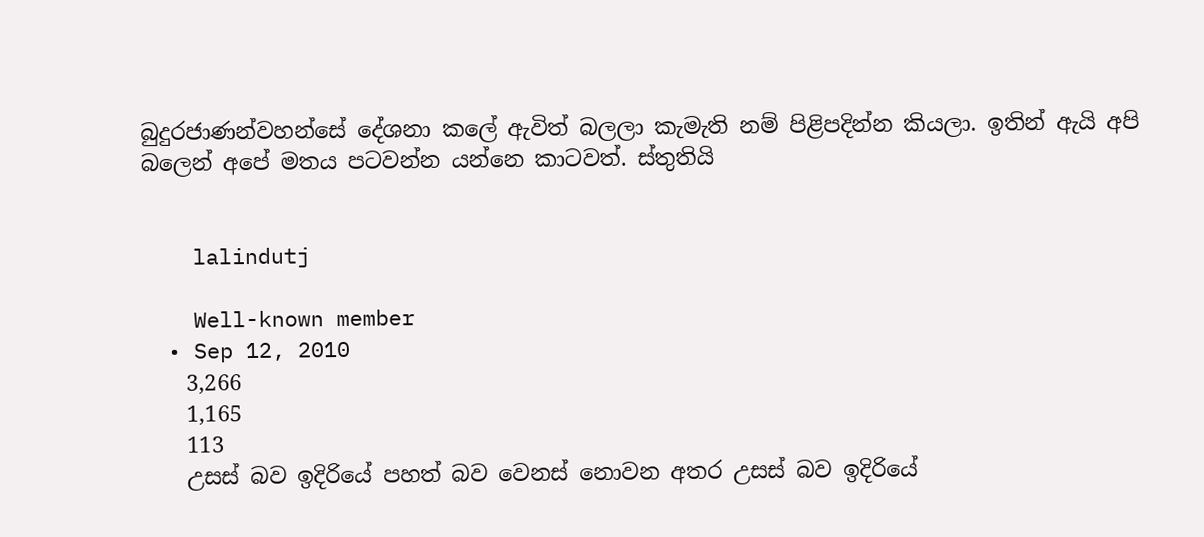බුදුරජාණන්වහන්සේ දේශනා කලේ ඇවිත් බලලා කැමැති නම් පිළිපදින්න කියලා. ඉතින් ඇයි අපි බලෙන් අපේ මතය පටවන්න යන්නෙ කාටවත්. ස්තුතියි


    lalindutj

    Well-known member
  • Sep 12, 2010
    3,266
    1,165
    113
    උසස් බව ඉදිරියේ පහත් බව වෙනස් නොවන අතර උසස් බව ඉදිරියේ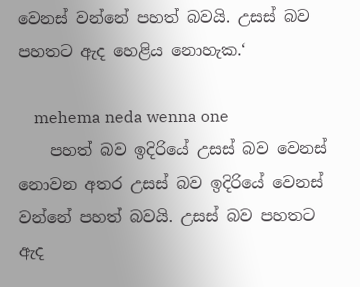වෙනස් වන්නේ පහත් බවයි. උසස් බව පහතට ඇද හෙළිය නොහැක.‘

    mehema neda wenna one
    පහත් බව ඉදිරියේ උසස් බව වෙනස් නොවන අතර උසස් බව ඉදිරියේ වෙනස් වන්නේ පහත් බවයි. උසස් බව පහතට ඇද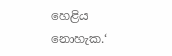හෙළිය නොහැක.‘